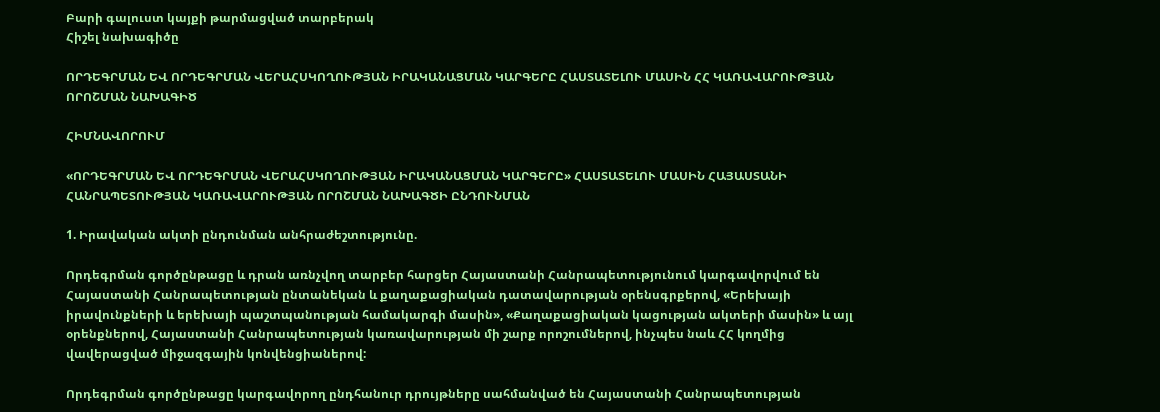Բարի գալուստ կայքի թարմացված տարբերակ
Հիշել նախագիծը

ՈՐԴԵԳՐՄԱՆ ԵՎ ՈՐԴԵԳՐՄԱՆ ՎԵՐԱՀՍԿՈՂՈՒԹՅԱՆ ԻՐԱԿԱՆԱՑՄԱՆ ԿԱՐԳԵՐԸ ՀԱՍՏԱՏԵԼՈՒ ՄԱՍԻՆ ՀՀ ԿԱՌԱՎԱՐՈՒԹՅԱՆ ՈՐՈՇՄԱՆ ՆԱԽԱԳԻԾ

ՀԻՄՆԱՎՈՐՈՒՄ

«ՈՐԴԵԳՐՄԱՆ ԵՎ ՈՐԴԵԳՐՄԱՆ ՎԵՐԱՀՍԿՈՂՈՒԹՅԱՆ ԻՐԱԿԱՆԱՑՄԱՆ ԿԱՐԳԵՐԸ» ՀԱՍՏԱՏԵԼՈՒ ՄԱՍԻՆ ՀԱՅԱՍՏԱՆԻ ՀԱՆՐԱՊԵՏՈՒԹՅԱՆ ԿԱՌԱՎԱՐՈՒԹՅԱՆ ՈՐՈՇՄԱՆ ՆԱԽԱԳԾԻ ԸՆԴՈՒՆՄԱՆ

1. Իրավական ակտի ընդունման անհրաժեշտությունը.

Որդեգրման գործընթացը և դրան առնչվող տարբեր հարցեր Հայաստանի Հանրապետությունում կարգավորվում են Հայաստանի Հանրապետության ընտանեկան և քաղաքացիական դատավարության օրենսգրքերով, «Երեխայի իրավունքների և երեխայի պաշտպանության համակարգի մասին», «Քաղաքացիական կացության ակտերի մասին» և այլ օրենքներով, Հայաստանի Հանրապետության կառավարության մի շարք որոշումներով, ինչպես նաև ՀՀ կողմից վավերացված միջազգային կոնվենցիաներով:

Որդեգրման գործընթացը կարգավորող ընդհանուր դրույթները սահմանված են Հայաստանի Հանրապետության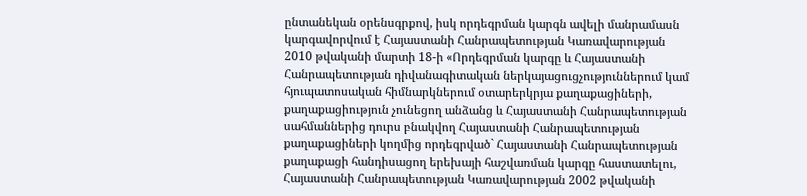ընտանեկան օրենսգրքով, իսկ որդեգրման կարգն ավելի մանրամասն կարգավորվում է Հայաստանի Հանրապետության Կառավարության 2010 թվականի մարտի 18-ի «Որդեգրման կարգը և Հայաստանի Հանրապետության դիվանագիտական ներկայացուցչություններում կամ հյուպատոսական հիմնարկներում օտարերկրյա քաղաքացիների, քաղաքացիություն չունեցող անձանց և Հայաստանի Հանրապետության սահմաններից դուրս բնակվող Հայաստանի Հանրապետության քաղաքացիների կողմից որդեգրված` Հայաստանի Հանրապետության քաղաքացի հանդիսացող երեխայի հաշվառման կարգը հաստատելու, Հայաստանի Հանրապետության Կառավարության 2002 թվականի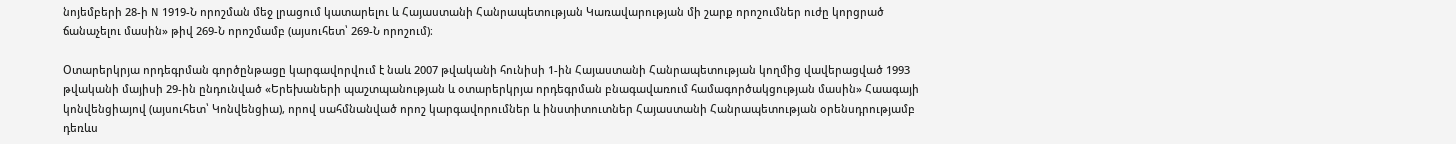նոյեմբերի 28-ի N 1919-Ն որոշման մեջ լրացում կատարելու և Հայաստանի Հանրապետության Կառավարության մի շարք որոշումներ ուժը կորցրած ճանաչելու մասին» թիվ 269-Ն որոշմամբ (այսուհետ՝ 269-Ն որոշում)։

Օտարերկրյա որդեգրման գործընթացը կարգավորվում է նաև 2007 թվականի հունիսի 1-ին Հայաստանի Հանրապետության կողմից վավերացված 1993 թվականի մայիսի 29-ին ընդունված «Երեխաների պաշտպանության և օտարերկրյա որդեգրման բնագավառում համագործակցության մասին» Հաագայի կոնվենցիայով (այսուհետ՝ Կոնվենցիա), որով սահմնանված որոշ կարգավորումներ և ինստիտուտներ Հայաստանի Հանրապետության օրենսդրությամբ դեռևս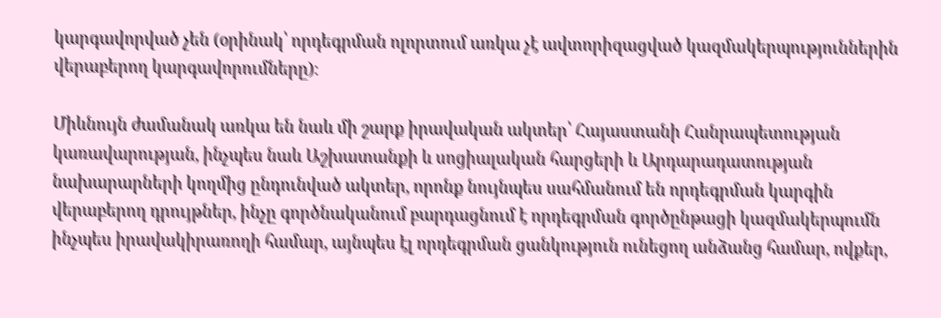կարգավորված չեն (օրինակ՝ որդեգրման ոլորտում առկա չէ ավտորիզացված կազմակերպություններին վերաբերող կարգավորումները)։

Միևնույն ժամանակ առկա են նաև մի շարք իրավական ակտեր՝ Հայաստանի Հանրապետության կառավարության, ինչպես նաև Աշխատանքի և սոցիալական հարցերի և Արդարադատության նախարարների կողմից ընդունված ակտեր, որոնք նույնպես սահմանում են որդեգրման կարգին վերաբերող դրույթներ, ինչը գործնականում բարդացնում է որդեգրման գործընթացի կազմակերպումն ինչպես իրավակիրառողի համար, այնպես էլ որդեգրման ցանկություն ունեցող անձանց համար, ովքեր,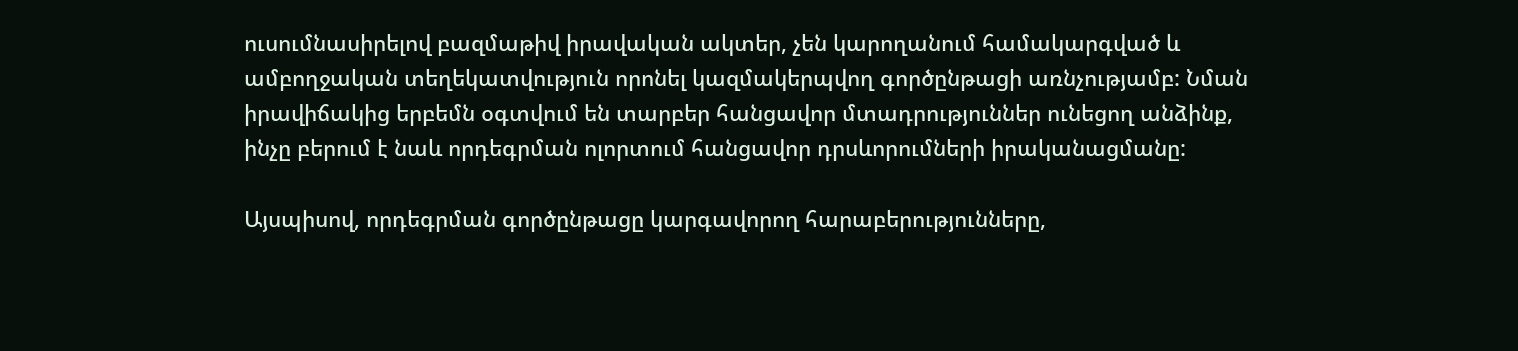ուսումնասիրելով բազմաթիվ իրավական ակտեր, չեն կարողանում համակարգված և ամբողջական տեղեկատվություն որոնել կազմակերպվող գործընթացի առնչությամբ: Նման իրավիճակից երբեմն օգտվում են տարբեր հանցավոր մտադրություններ ունեցող անձինք, ինչը բերում է նաև որդեգրման ոլորտում հանցավոր դրսևորումների իրականացմանը:

Այսպիսով, որդեգրման գործընթացը կարգավորող հարաբերությունները,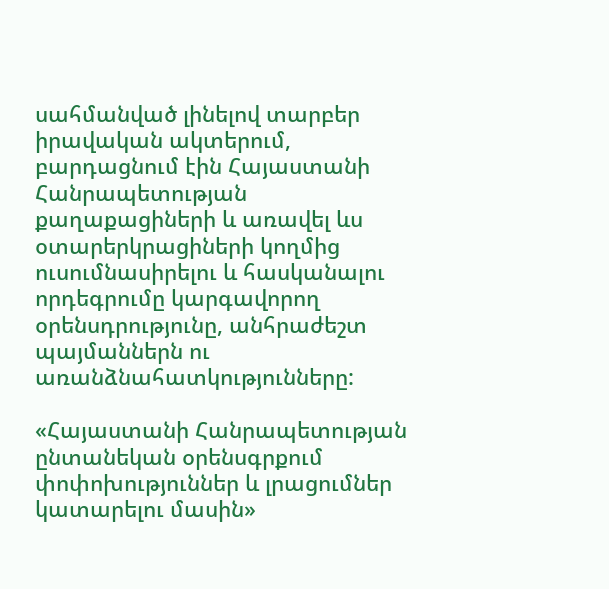սահմանված լինելով տարբեր իրավական ակտերում, բարդացնում էին Հայաստանի Հանրապետության քաղաքացիների և առավել ևս օտարերկրացիների կողմից ուսումնասիրելու և հասկանալու որդեգրումը կարգավորող օրենսդրությունը, անհրաժեշտ պայմաններն ու առանձնահատկությունները:

«Հայաստանի Հանրապետության ընտանեկան օրենսգրքում փոփոխություններ և լրացումներ կատարելու մասին»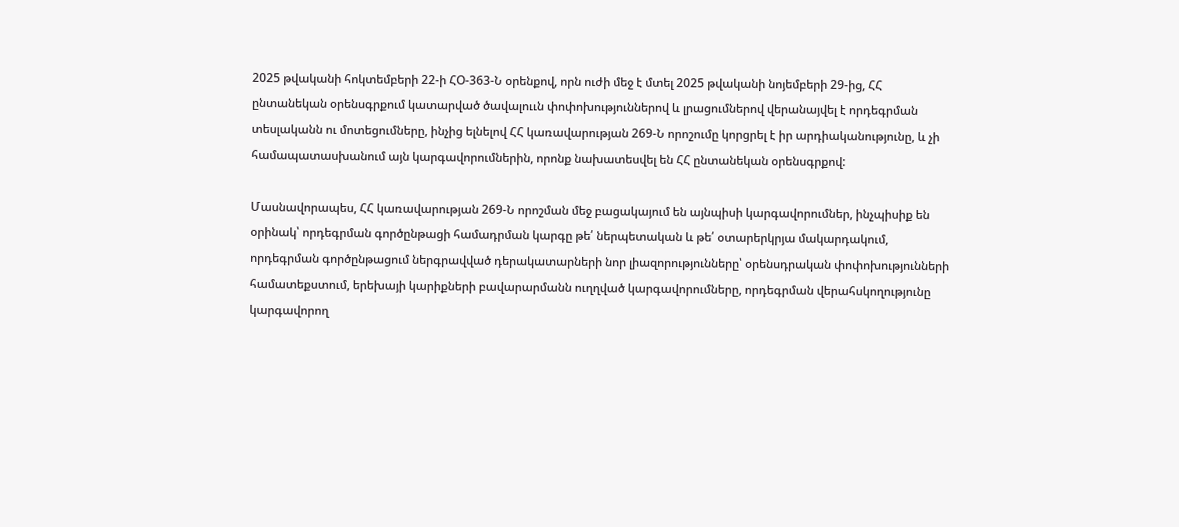2025 թվականի հոկտեմբերի 22-ի ՀՕ-363-Ն օրենքով, որն ուժի մեջ է մտել 2025 թվականի նոյեմբերի 29-ից, ՀՀ ընտանեկան օրենսգրքում կատարված ծավալոււն փոփոխություններով և լրացումներով վերանայվել է որդեգրման տեսլականն ու մոտեցումները, ինչից ելնելով ՀՀ կառավարության 269-Ն որոշումը կորցրել է իր արդիականությունը, և չի համապատասխանում այն կարգավորումներին, որոնք նախատեսվել են ՀՀ ընտանեկան օրենսգրքով:

Մասնավորապես, ՀՀ կառավարության 269-Ն որոշման մեջ բացակայում են այնպիսի կարգավորումներ, ինչպիսիք են օրինակ՝ որդեգրման գործընթացի համադրման կարգը թե՛ ներպետական և թե՛ օտարերկրյա մակարդակում, որդեգրման գործընթացում ներգրավված դերակատարների նոր լիազորությունները՝ օրենսդրական փոփոխությունների համատեքստում, երեխայի կարիքների բավարարմանն ուղղված կարգավորումները, որդեգրման վերահսկողությունը կարգավորող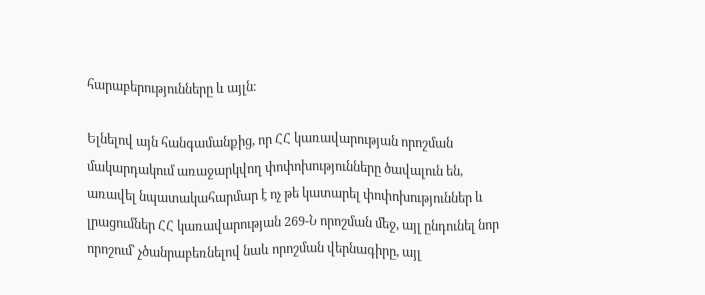հարաբերությունները և այլն։

Ելնելով այն հանգամանքից, որ ՀՀ կառավարության որոշման մակարդակում առաջարկվող փոփոխությունները ծավալուն են, առավել նպատակահարմար է ոչ թե կատարել փոփոխություններ և լրացումներ ՀՀ կառավարության 269-Ն որոշման մեջ, այլ ընդունել նոր որոշում՝ չծանրաբեռնելով նաև որոշման վերնագիրը, այլ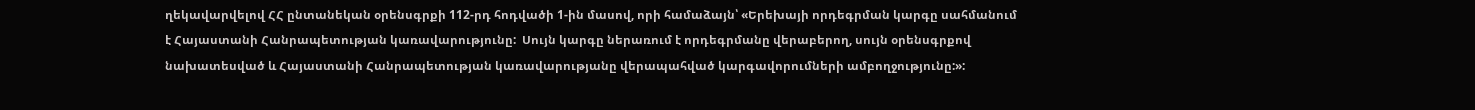ղեկավարվելով ՀՀ ընտանեկան օրենսգրքի 112-րդ հոդվածի 1-ին մասով, որի համաձայն՝ «Երեխայի որդեգրման կարգը սահմանում է Հայաստանի Հանրապետության կառավարությունը:  Սույն կարգը ներառում է որդեգրմանը վերաբերող, սույն օրենսգրքով նախատեսված և Հայաստանի Հանրապետության կառավարությանը վերապահված կարգավորումների ամբողջությունը:»: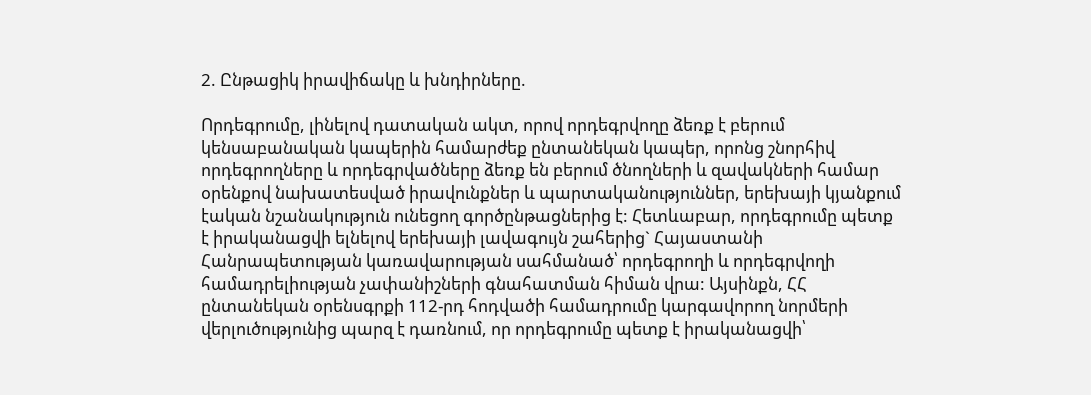2. Ընթացիկ իրավիճակը և խնդիրները.

Որդեգրումը, լինելով դատական ակտ, որով որդեգրվողը ձեռք է բերում կենսաբանական կապերին համարժեք ընտանեկան կապեր, որոնց շնորհիվ որդեգրողները և որդեգրվածները ձեռք են բերում ծնողների և զավակների համար օրենքով նախատեսված իրավունքներ և պարտականություններ, երեխայի կյանքում էական նշանակություն ունեցող գործընթացներից է: Հետևաբար, որդեգրումը պետք է իրականացվի ելնելով երեխայի լավագույն շահերից` Հայաստանի Հանրապետության կառավարության սահմանած՝ որդեգրողի և որդեգրվողի համադրելիության չափանիշների գնահատման հիման վրա: Այսինքն, ՀՀ ընտանեկան օրենսգրքի 112-րդ հոդվածի համադրումը կարգավորող նորմերի վերլուծությունից պարզ է դառնում, որ որդեգրումը պետք է իրականացվի՝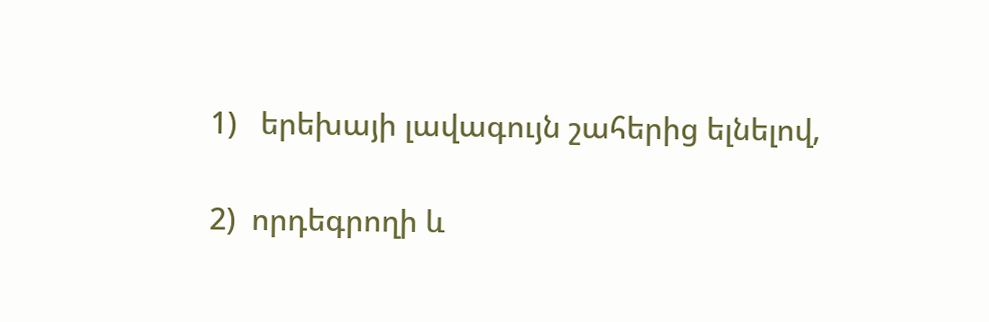1)   երեխայի լավագույն շահերից ելնելով,

2)  որդեգրողի և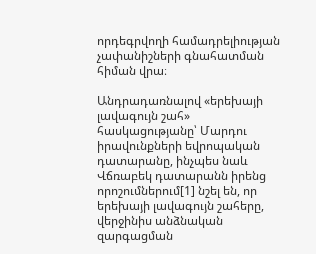որդեգրվողի համադրելիության չափանիշների գնահատման հիման վրա։

Անդրադառնալով «երեխայի լավագույն շահ» հասկացությանը՝ Մարդու իրավունքների եվրոպական դատարանը, ինչպես նաև Վճռաբեկ դատարանն իրենց որոշումներում[1] նշել են, որ երեխայի լավագույն շահերը, վերջինիս անձնական զարգացման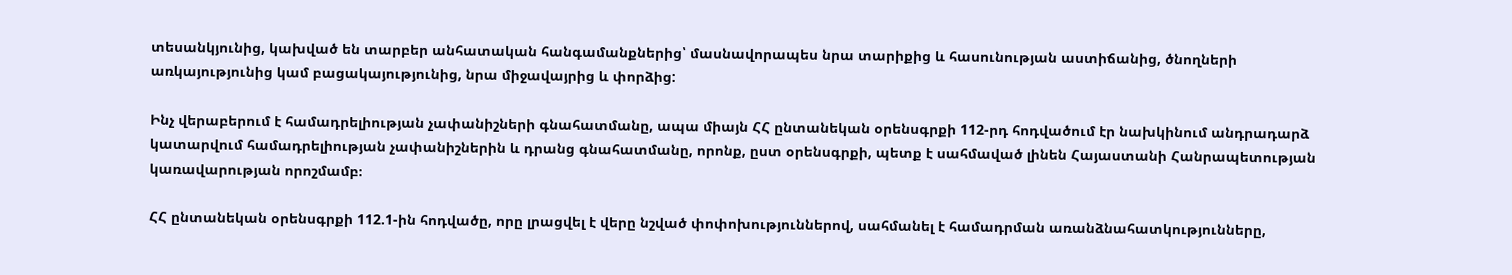տեսանկյունից, կախված են տարբեր անհատական հանգամանքներից՝ մասնավորապես նրա տարիքից և հասունության աստիճանից, ծնողների առկայությունից կամ բացակայությունից, նրա միջավայրից և փորձից:

Ինչ վերաբերում է համադրելիության չափանիշների գնահատմանը, ապա միայն ՀՀ ընտանեկան օրենսգրքի 112-րդ հոդվածում էր նախկինում անդրադարձ կատարվում համադրելիության չափանիշներին և դրանց գնահատմանը, որոնք, ըստ օրենսգրքի, պետք է սահմաված լինեն Հայաստանի Հանրապետության կառավարության որոշմամբ։

ՀՀ ընտանեկան օրենսգրքի 112.1-ին հոդվածը, որը լրացվել է վերը նշված փոփոխություններով, սահմանել է համադրման առանձնահատկությունները,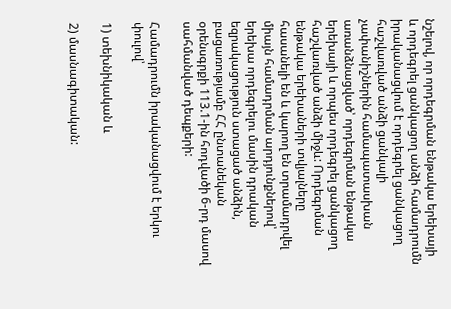նշելով, որ որդեգրման ենթակա երեխայի և որդեգրել ցանկացող անձի համադրումն իրականացվում է որդեգրել ցանկացող հաշվառված անձի ցանկալի չափանիշներին համապատասխան առանձնացված՝ որդեգրման ենթակա երեխայի և որպես որդեգրել ցանկացող հաշվառված անձի միջև: Որդեգրման ենթակա երեխաների տվյալները հասանելի են և կարող են տրամադրվել միայն համադրման արդյունքներով՝ երեխա որդեգրելու մասին դրական եզրակացություն ստացած անձին, բացառությամբ ՀՀ ընտանեկան օրենսգրքի 113.1-ին հոդվածի 6-րդ մասով սահմանված դեպքերի:

Համադրումն իրականացվում է երկու փուլով՝

1) տեխնիկական և

2) մասնագիտական: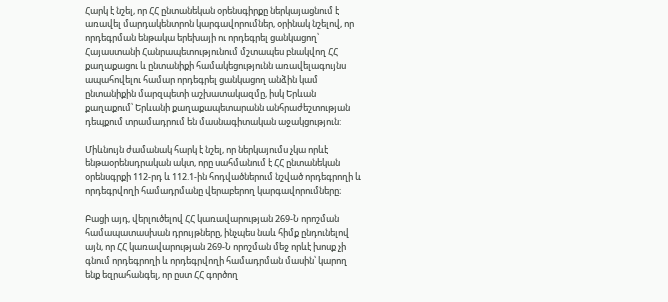Հարկ է նշել, որ ՀՀ ընտանեկան օրենսգիրքը ներկայացնում է առավել մարդակենտրոն կարգավորումներ, օրինակ նշելով, որ որդեգրման ենթակա երեխայի ու որդեգրել ցանկացող՝ Հայաստանի Հանրապետությունում մշտապես բնակվող ՀՀ քաղաքացու և ընտանիքի համակեցությունն առավելագույնս ապահովելու համար որդեգրել ցանկացող անձին կամ ընտանիքին մարզպետի աշխատակազմը, իսկ Երևան քաղաքում՝ Երևանի քաղաքապետարանն անհրաժեշտության դեպքում տրամադրում են մասնագիտական աջակցություն:

Միևնույն ժամանակ հարկ է նշել, որ ներկայումս չկա որևէ ենթաօրենսդրական ակտ, որը սահմանում է ՀՀ ընտանեկան օրենսգրքի 112-րդ և 112.1-ին հոդվածներում նշված որդեգրողի և որդեգրվողի համադրմանը վերաբերող կարգավորումները։

Բացի այդ, վերլուծելով ՀՀ կառավարության 269-Ն որոշման համապատասխան դրույթները, ինչպես նաև հիմք ընդունելով այն, որ ՀՀ կառավարության 269-Ն որոշման մեջ որևէ խոսք չի գնում որդեգրողի և որդեգրվողի համադրման մասին՝ կարող ենք եզրահանգել, որ ըստ ՀՀ գործող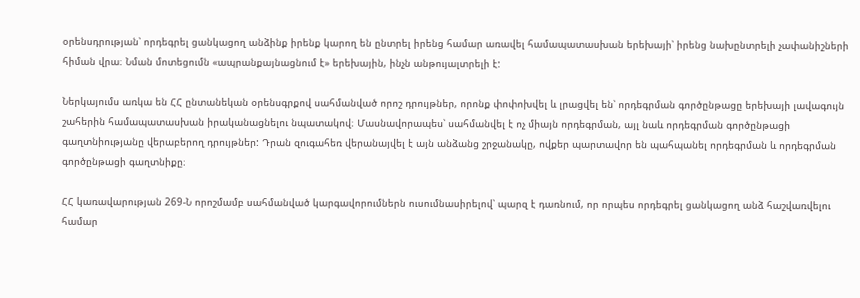օրենսդրության՝ որդեգրել ցանկացող անձինք իրենք կարող են ընտրել իրենց համար առավել համապատասխան երեխայի՝ իրենց նախընտրելի չափանիշների հիման վրա։ Նման մոտեցումն «ապրանքայնացնում է» երեխային, ինչն անթույալտրելի է:

Ներկայումս առկա են ՀՀ ընտանեկան օրենսգրքով սահմանված որոշ դրույթներ, որոնք փոփոխվել և լրացվել են՝ որդեգրման գործընթացը երեխայի լավագույն շահերին համապատասխան իրականացնելու նպատակով։ Մասնավորապես՝ սահմանվել է ոչ միայն որդեգրման, այլ նաև որդեգրման գործընթացի գաղտնիությանը վերաբերող դրույթներ: Դրան զուգահեռ վերանայվել է այն անձանց շրջանակը, ովքեր պարտավոր են պահպանել որդեգրման և որդեգրման գործընթացի գաղտնիքը։

ՀՀ կառավարության 269-Ն որոշմամբ սահմանված կարգավորումներն ուսումնասիրելով՝ պարզ է դառնում, որ որպես որդեգրել ցանկացող անձ հաշվառվելու համար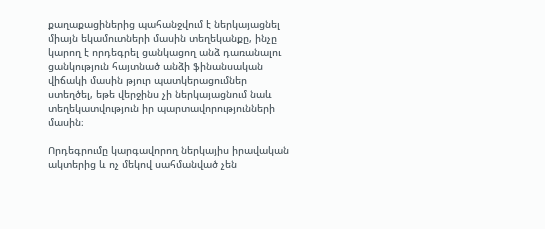քաղաքացիներից պահանջվում է ներկայացնել միայն եկամուտների մասին տեղեկանքը, ինչը կարող է որդեգրել ցանկացող անձ դառանալու ցանկություն հայտնած անձի ֆինանսական վիճակի մասին թյուր պատկերացումներ ստեղծել, եթե վերջինս չի ներկայացնում նաև տեղեկատվություն իր պարտավորությունների մասին։

Որդեգրումը կարգավորող ներկայիս իրավական ակտերից և ոչ մեկով սահմանված չեն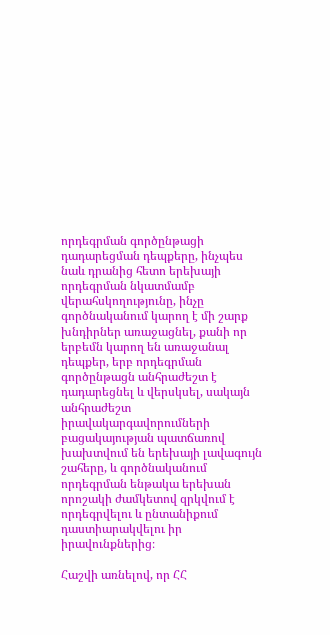որդեգրման գործընթացի դադարեցման դեպքերը, ինչպես նաև դրանից հետո երեխայի որդեգրման նկատմամբ վերահսկողությունը, ինչը գործնականում կարող է մի շարք խնդիրներ առաջացնել, քանի որ երբեմն կարող են առաջանալ դեպքեր, երբ որդեգրման գործընթացն անհրաժեշտ է դադարեցնել և վերսկսել, սակայն անհրաժեշտ իրավակարգավորումների բացակայության պատճառով խախտվում են երեխայի լավագույն շահերը, և գործնականում որդեգրման ենթակա երեխան որոշակի ժամկետով զրկվում է որդեգրվելու և ընտանիքում դաստիարակվելու իր իրավունքներից։

Հաշվի առնելով, որ ՀՀ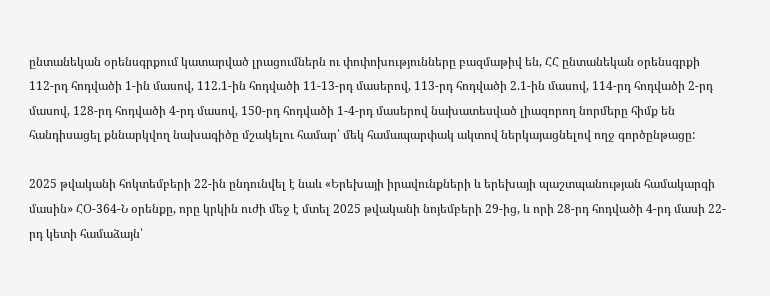ընտանեկան օրենսգրքում կատարված լրացումներն ու փոփոխությունները բազմաթիվ են, ՀՀ ընտանեկան օրենսգրքի 112-րդ հոդվածի 1-ին մասով, 112.1-ին հոդվածի 11-13-րդ մասերով, 113-րդ հոդվածի 2.1-ին մասով, 114-րդ հոդվածի 2-րդ մասով, 128-րդ հոդվածի 4-րդ մասով, 150-րդ հոդվածի 1-4-րդ մասերով նախատեսված լիազորող նորմերը հիմք են հանդիսացել քննարկվող նախագիծը մշակելու համար՝ մեկ համապարփակ ակտով ներկայացնելով ողջ գործընթացը:

2025 թվականի հոկտեմբերի 22-ին ընդունվել է նաև «Երեխայի իրավունքների և երեխայի պաշտպանության համակարգի մասին» ՀՕ-364-Ն օրենքը, որը կրկին ուժի մեջ է մտել 2025 թվականի նոյեմբերի 29-ից, և որի 28-րդ հոդվածի 4-րդ մասի 22-րդ կետի համաձայն՝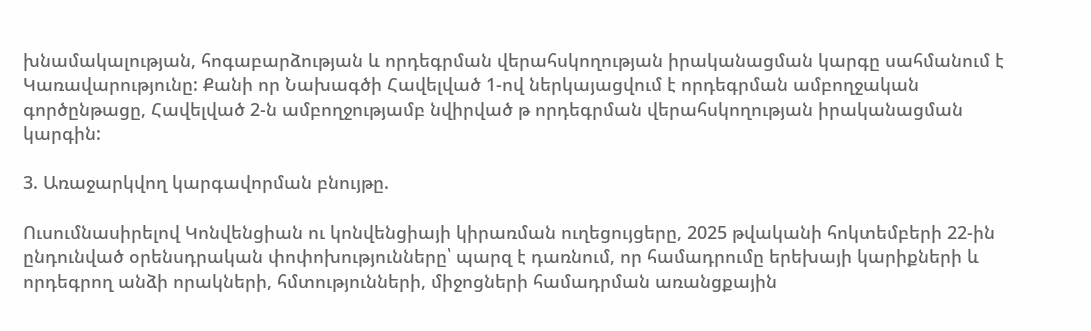խնամակալության, հոգաբարձության և որդեգրման վերահսկողության իրականացման կարգը սահմանում է Կառավարությունը: Քանի որ Նախագծի Հավելված 1-ով ներկայացվում է որդեգրման ամբողջական գործընթացը, Հավելված 2-ն ամբողջությամբ նվիրված թ որդեգրման վերահսկողության իրականացման կարգին:

3. Առաջարկվող կարգավորման բնույթը.

Ուսումնասիրելով Կոնվենցիան ու կոնվենցիայի կիրառման ուղեցույցերը, 2025 թվականի հոկտեմբերի 22-ին ընդունված օրենսդրական փոփոխությունները՝ պարզ է դառնում, որ համադրումը երեխայի կարիքների և որդեգրող անձի որակների, հմտությունների, միջոցների համադրման առանցքային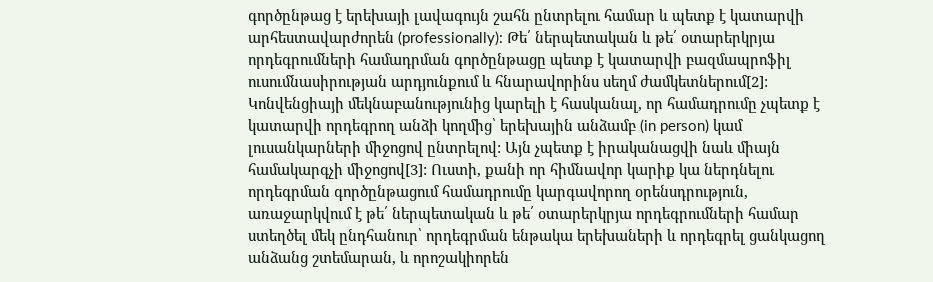գործընթաց է երեխայի լավագույն շահն ընտրելու համար և պետք է կատարվի արհեստավարժորեն (professionally): Թե՛ ներպետական և թե՛ օտարերկրյա որդեգրումների համադրման գործընթացը պետք է կատարվի բազմապրոֆիլ ուսումնասիրության արդյունքում և հնարավորինս սեղմ ժամկետներում[2]: Կոնվենցիայի մեկնաբանությունից կարելի է հասկանալ, որ համադրումը չպետք է կատարվի որդեգրող անձի կողմից՝ երեխային անձամբ (in person) կամ լուսանկարների միջոցով ընտրելով: Այն չպետք է իրականացվի նաև միայն համակարգչի միջոցով[3]: Ուստի, քանի որ հիմնավոր կարիք կա ներդնելու որդեգրման գործընթացում համադրումը կարգավորող օրենսդրություն, առաջարկվում է թե՛ ներպետական և թե՛ օտարերկրյա որդեգրումների համար ստեղծել մեկ ընդհանուր՝ որդեգրման ենթակա երեխաների և որդեգրել ցանկացող անձանց շտեմարան, և որոշակիորեն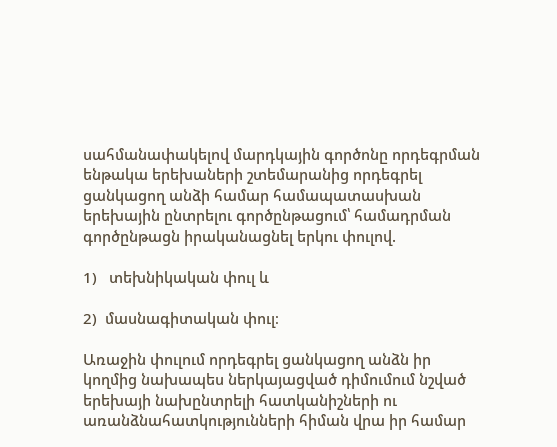սահմանափակելով մարդկային գործոնը որդեգրման ենթակա երեխաների շտեմարանից որդեգրել ցանկացող անձի համար համապատասխան երեխային ընտրելու գործընթացում՝ համադրման գործընթացն իրականացնել երկու փուլով.

1)   տեխնիկական փուլ և

2)  մասնագիտական փուլ։

Առաջին փուլում որդեգրել ցանկացող անձն իր կողմից նախապես ներկայացված դիմումում նշված երեխայի նախընտրելի հատկանիշների ու առանձնահատկությունների հիման վրա իր համար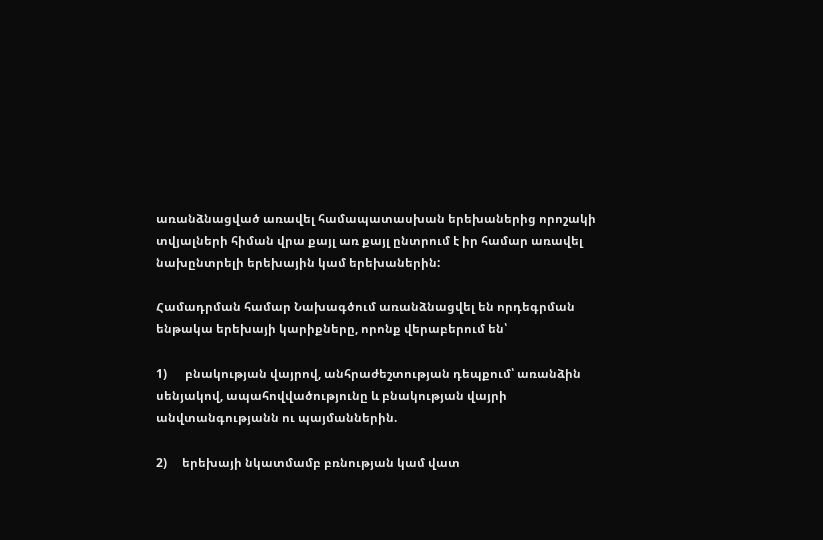առանձնացված առավել համապատասխան երեխաներից որոշակի տվյալների հիման վրա քայլ առ քայլ ընտրում է իր համար առավել նախընտրելի երեխային կամ երեխաներին:

Համադրման համար Նախագծում առանձնացվել են որդեգրման ենթակա երեխայի կարիքները, որոնք վերաբերում են՝

1)      բնակության վայրով, անհրաժեշտության դեպքում՝ առանձին սենյակով, ապահովվածությունը և բնակության վայրի անվտանգությանն ու պայմաններին.

2)     երեխայի նկատմամբ բռնության կամ վատ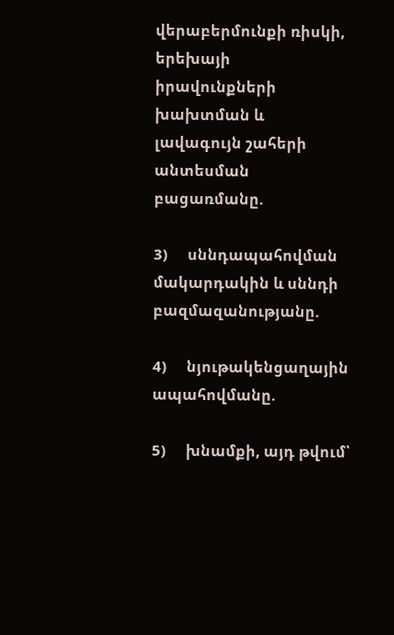վերաբերմունքի ռիսկի, երեխայի իրավունքների խախտման և լավագույն շահերի անտեսման բացառմանը.

3)     սննդապահովման մակարդակին և սննդի բազմազանությանը.

4)     նյութակենցաղային ապահովմանը.

5)     խնամքի, այդ թվում՝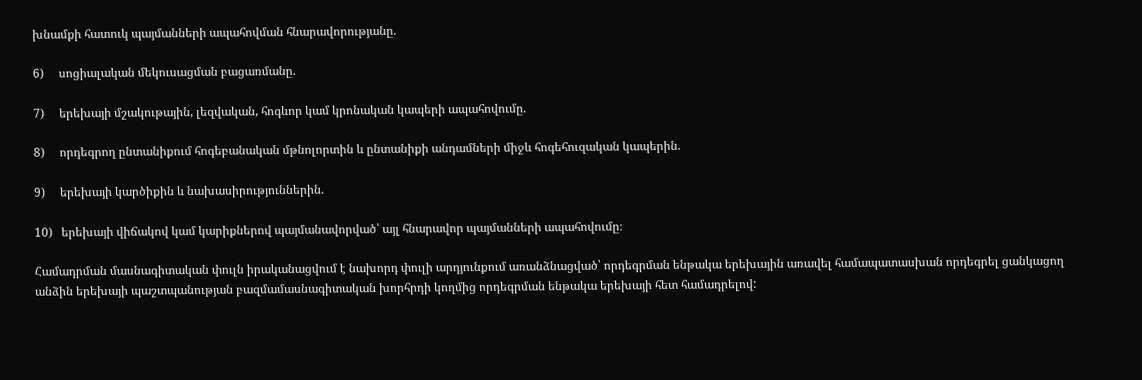խնամքի հատուկ պայմանների ապահովման հնարավորությանը.

6)     սոցիալական մեկուսացման բացառմանը.

7)     երեխայի մշակութային, լեզվական, հոգևոր կամ կրոնական կապերի ապահովումը.

8)     որդեգրող ընտանիքում հոգեբանական մթնոլորտին և ընտանիքի անդամների միջև հոգեհուզական կապերին.

9)     երեխայի կարծիքին և նախասիրություններին.

10)   երեխայի վիճակով կամ կարիքներով պայմանավորված՝ այլ հնարավոր պայմանների ապահովումը։

Համադրման մասնագիտական փուլն իրականացվում է նախորդ փուլի արդյունքում առանձնացված՝ որդեգրման ենթակա երեխային առավել համապատասխան որդեգրել ցանկացող անձին երեխայի պաշտպանության բազմամասնագիտական խորհրդի կողմից որդեգրման ենթակա երեխայի հետ համադրելով: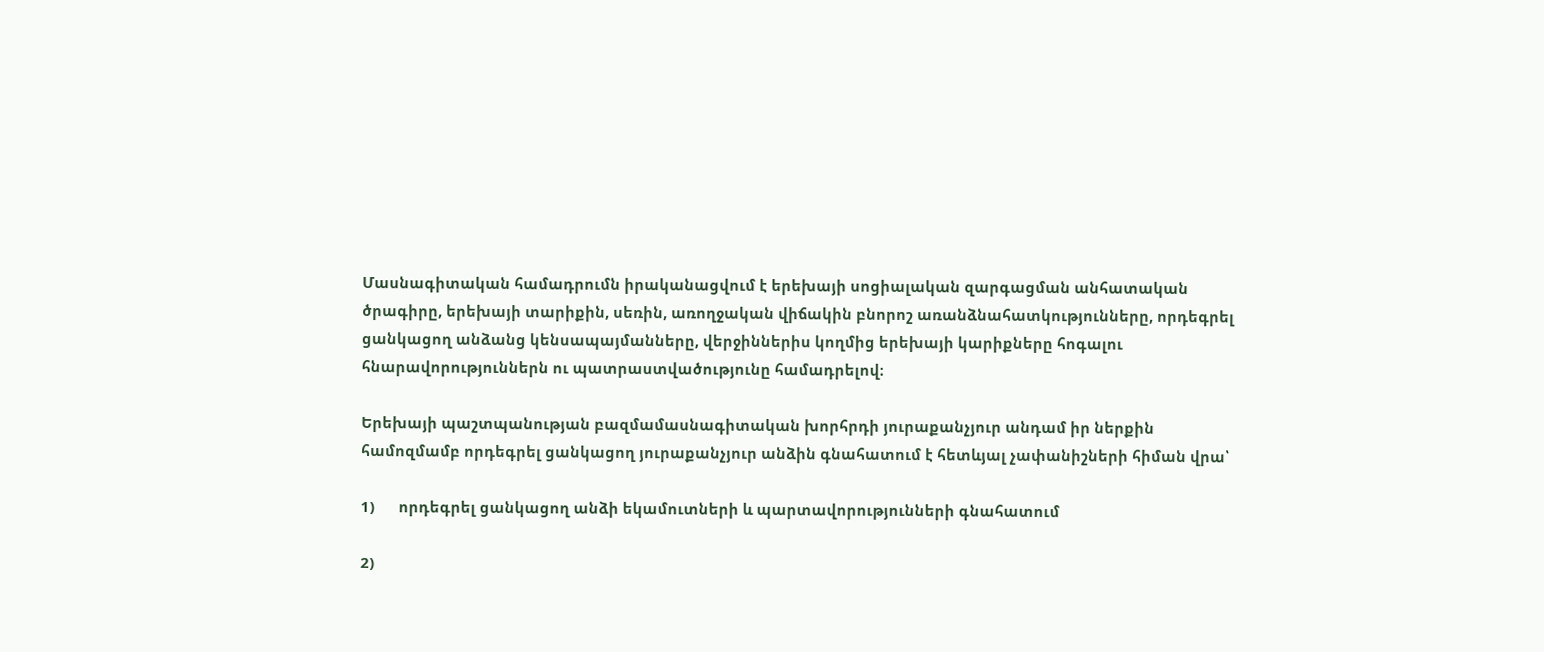Մասնագիտական համադրումն իրականացվում է երեխայի սոցիալական զարգացման անհատական ծրագիրը, երեխայի տարիքին, սեռին, առողջական վիճակին բնորոշ առանձնահատկությունները, որդեգրել ցանկացող անձանց կենսապայմանները, վերջիններիս կողմից երեխայի կարիքները հոգալու հնարավորություններն ու պատրաստվածությունը համադրելով։

Երեխայի պաշտպանության բազմամասնագիտական խորհրդի յուրաքանչյուր անդամ իր ներքին համոզմամբ որդեգրել ցանկացող յուրաքանչյուր անձին գնահատում է հետևյալ չափանիշների հիման վրա՝

1)      որդեգրել ցանկացող անձի եկամուտների և պարտավորությունների գնահատում

2)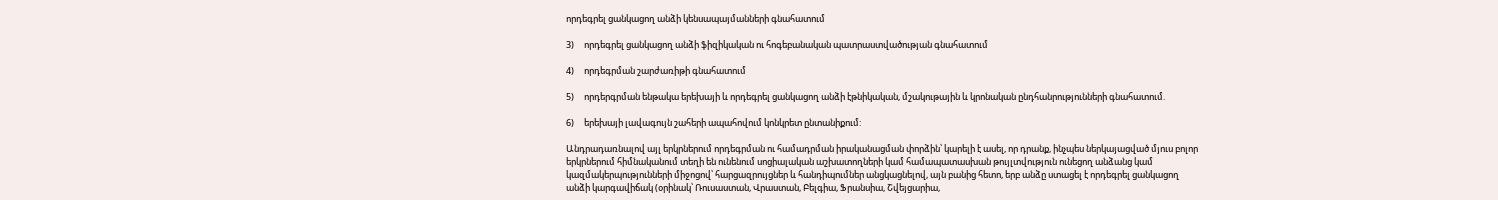որդեգրել ցանկացող անձի կենսապայմանների գնահատում

3)     որդեգրել ցանկացող անձի ֆիզիկական ու հոգեբանական պատրաստվածության գնահատում

4)     որդեգրման շարժառիթի գնահատում

5)     որդերգրման ենթակա երեխայի և որդեգրել ցանկացող անձի էթնիկական, մշակութային և կրոնական ընդհանրությունների գնահատում.

6)     երեխայի լավագույն շահերի ապահովում կոնկրետ ընտանիքում:

Անդրադառնալով այլ երկրներում որդեգրման ու համադրման իրականացման փորձին՝ կարելի է ասել, որ դրանք, ինչպես ներկայացված մյուս բոլոր երկրներում հիմնականում տեղի են ունենում սոցիալական աշխատողների կամ համապատասխան թույլտվություն ունեցող անձանց կամ կազմակերպությունների միջոցով՝ հարցազրույցներ և հանդիպումներ անցկացնելով, այն բանից հետո, երբ անձը ստացել է որդեգրել ցանկացող անձի կարգավիճակ (օրինակ՝ Ռուսաստան, Վրաստան, Բելգիա, Ֆրանսիա, Շվեյցարիա,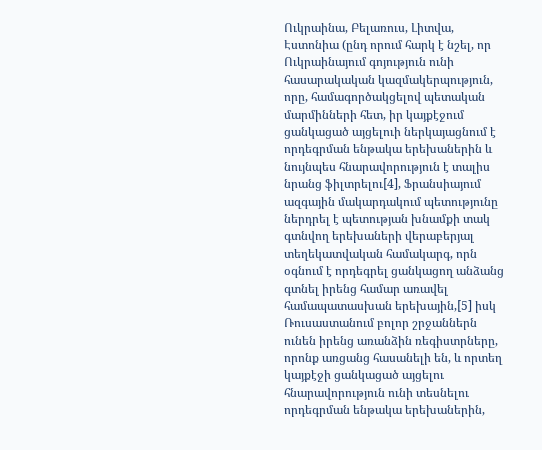Ուկրաինա, Բելառուս, Լիտվա, Էստոնիա (ընդ որում հարկ է նշել, որ Ուկրաինայում գոյություն ունի հասարակական կազմակերպություն, որը, համագործակցելով պետական մարմինների հետ, իր կայքէջում ցանկացած այցելուի ներկայացնում է որդեգրման ենթակա երեխաներին և նույնպես հնարավորություն է տալիս նրանց ֆիլտրելու[4], Ֆրանսիայում ազգային մակարդակում պետությունը ներդրել է պետության խնամքի տակ գտնվող երեխաների վերաբերյալ տեղեկատվական համակարգ, որն օգնում է որդեգրել ցանկացող անձանց գտնել իրենց համար առավել համապատասխան երեխային,[5] իսկ Ռուսաստանում բոլոր շրջաններն ունեն իրենց առանձին ռեգիստրները, որոնք առցանց հասանելի են, և որտեղ կայքէջի ցանկացած այցելու հնարավորություն ունի տեսնելու որդեգրման ենթակա երեխաներին,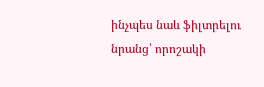ինչպես նաև ֆիլտրելու նրանց՝ որոշակի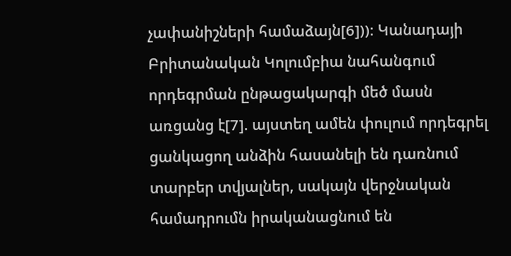չափանիշների համաձայն[6]))։ Կանադայի Բրիտանական Կոլումբիա նահանգում որդեգրման ընթացակարգի մեծ մասն առցանց է[7]. այստեղ ամեն փուլում որդեգրել ցանկացող անձին հասանելի են դառնում տարբեր տվյալներ, սակայն վերջնական համադրումն իրականացնում են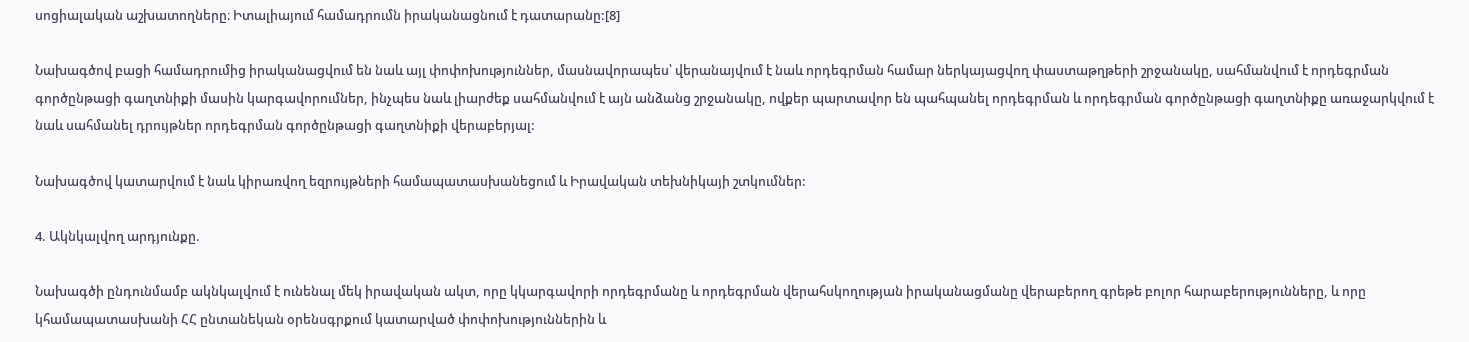սոցիալական աշխատողները։ Իտալիայում համադրումն իրականացնում է դատարանը:[8]

Նախագծով բացի համադրումից իրականացվում են նաև այլ փոփոխություններ, մասնավորապես՝ վերանայվում է նաև որդեգրման համար ներկայացվող փաստաթղթերի շրջանակը, սահմանվում է որդեգրման գործընթացի գաղտնիքի մասին կարգավորումներ, ինչպես նաև լիարժեք սահմանվում է այն անձանց շրջանակը, ովքեր պարտավոր են պահպանել որդեգրման և որդեգրման գործընթացի գաղտնիքը առաջարկվում է նաև սահմանել դրույթներ որդեգրման գործընթացի գաղտնիքի վերաբերյալ:

Նախագծով կատարվում է նաև կիրառվող եզրույթների համապատասխանեցում և Իրավական տեխնիկայի շտկումներ:

4. Ակնկալվող արդյունքը.

Նախագծի ընդունմամբ ակնկալվում է ունենալ մեկ իրավական ակտ, որը կկարգավորի որդեգրմանը և որդեգրման վերահսկողության իրականացմանը վերաբերող գրեթե բոլոր հարաբերությունները, և որը կհամապատասխանի ՀՀ ընտանեկան օրենսգրքում կատարված փոփոխություններին և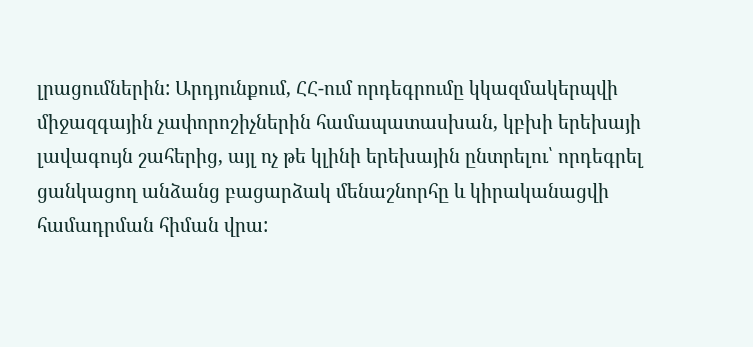լրացումներին: Արդյունքում, ՀՀ-ում որդեգրումը կկազմակերպվի միջազգային չափորոշիչներին համապատասխան, կբխի երեխայի լավագույն շահերից, այլ ոչ թե կլինի երեխային ընտրելու՝ որդեգրել ցանկացող անձանց բացարձակ մենաշնորհը և կիրականացվի համադրման հիման վրա: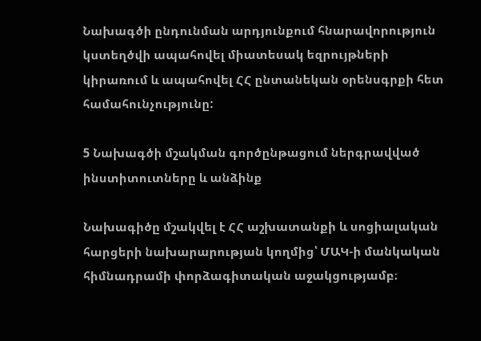Նախագծի ընդունման արդյունքում հնարավորություն կստեղծվի ապահովել միատեսակ եզրույթների կիրառում և ապահովել ՀՀ ընտանեկան օրենսգրքի հետ համահունչությունը:

5 Նախագծի մշակման գործընթացում ներգրավված ինստիտուտները և անձինք

Նախագիծը մշակվել է ՀՀ աշխատանքի և սոցիալական հարցերի նախարարության կողմից՝ ՄԱԿ-ի մանկական հիմնադրամի փորձագիտական աջակցությամբ։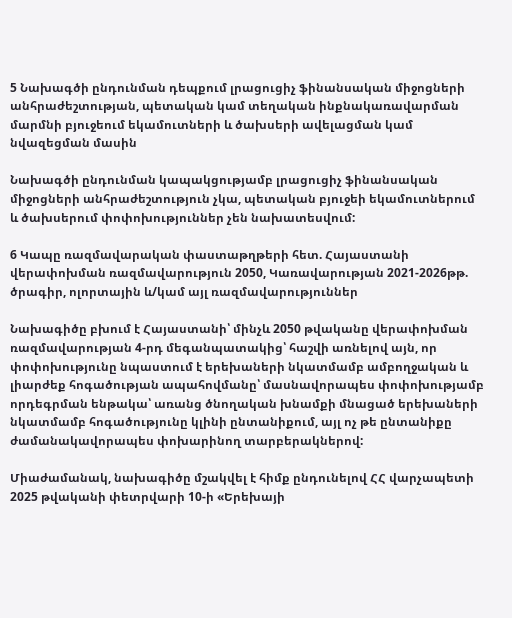5 Նախագծի ընդունման դեպքում լրացուցիչ ֆինանսական միջոցների անհրաժեշտության, պետական կամ տեղական ինքնակառավարման մարմնի բյուջեում եկամուտների և ծախսերի ավելացման կամ նվազեցման մասին

Նախագծի ընդունման կապակցությամբ լրացուցիչ ֆինանսական միջոցների անհրաժեշտություն չկա, պետական բյուջեի եկամուտներում և ծախսերում փոփոխություններ չեն նախատեսվում:

6 Կապը ռազմավարական փաստաթղթերի հետ. Հայաստանի վերափոխման ռազմավարություն 2050, Կառավարության 2021-2026թթ. ծրագիր, ոլորտային և/կամ այլ ռազմավարություններ

Նախագիծը բխում է Հայաստանի՝ մինչև 2050 թվականը վերափոխման ռազմավարության 4-րդ մեգանպատակից՝ հաշվի առնելով այն, որ փոփոխությունը նպաստում է երեխաների նկատմամբ ամբողջական և լիարժեք հոգածության ապահովմանը՝ մասնավորապես փոփոխությամբ որդեգրման ենթակա՝ առանց ծնողական խնամքի մնացած երեխաների նկատմամբ հոգածությունը կլինի ընտանիքում, այլ ոչ թե ընտանիքը ժամանակավորապես փոխարինող տարբերակներով:

Միաժամանակ, նախագիծը մշակվել է հիմք ընդունելով ՀՀ վարչապետի 2025 թվականի փետրվարի 10-ի «Երեխայի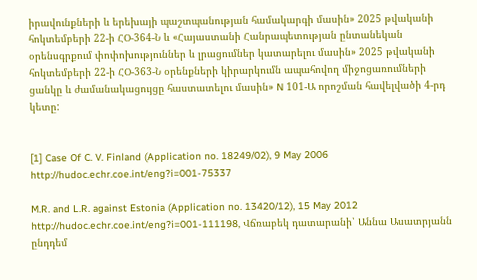իրավունքների և երեխայի պաշտպանության համակարգի մասին» 2025 թվականի հոկտեմբերի 22-ի ՀՕ-364-Ն և «Հայաստանի Հանրապետության ընտանեկան օրենսգրքում փոփոխություններ և լրացումներ կատարելու մասին» 2025 թվականի հոկտեմբերի 22-ի ՀՕ-363-Ն օրենքների կիրարկումն ապահովող միջոցառումների ցանկը և ժամանակացույցը հաստատելու մասին» N 101-Ա որոշման հավելվածի 4-րդ կետը:


[1] Case Of C. V. Finland (Application no. 18249/02), 9 May 2006 http://hudoc.echr.coe.int/eng?i=001-75337

M.R. and L.R. against Estonia (Application no. 13420/12), 15 May 2012 http://hudoc.echr.coe.int/eng?i=001-111198, Վճռաբեկ դատարանի՝ Աննա Ասատրյանն ընդդեմ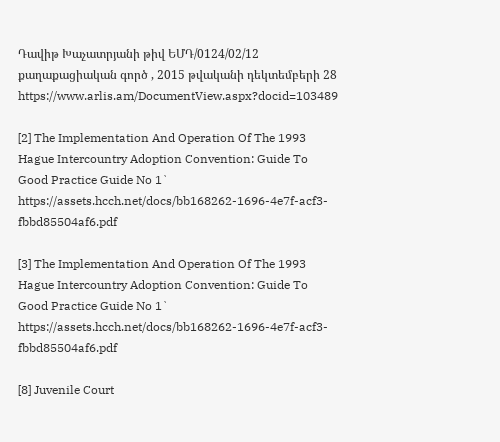Դավիթ Խաչատրյանի թիվ ԵՄԴ/0124/02/12 քաղաքացիական գործ , 2015 թվականի դեկտեմբերի 28 https://www.arlis.am/DocumentView.aspx?docid=103489

[2] The Implementation And Operation Of The 1993 Hague Intercountry Adoption Convention: Guide To Good Practice Guide No 1` https://assets.hcch.net/docs/bb168262-1696-4e7f-acf3-fbbd85504af6.pdf

[3] The Implementation And Operation Of The 1993 Hague Intercountry Adoption Convention: Guide To Good Practice Guide No 1` https://assets.hcch.net/docs/bb168262-1696-4e7f-acf3-fbbd85504af6.pdf

[8] Juvenile Court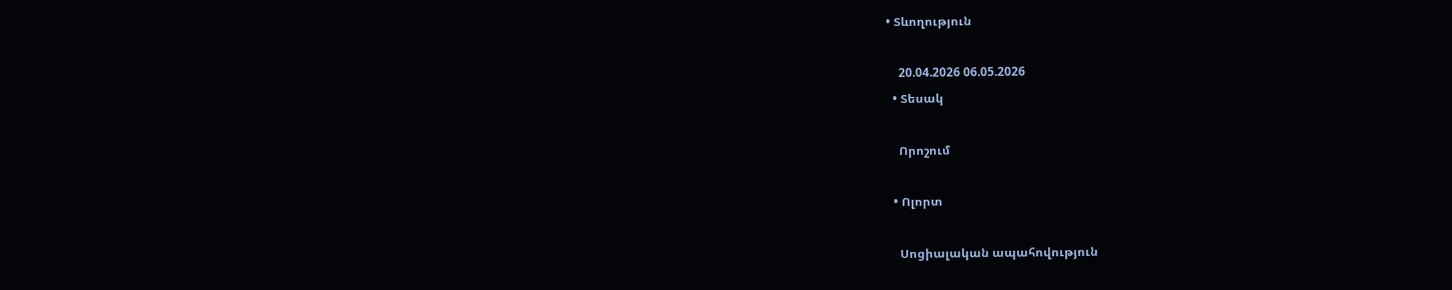• Տևողություն

    20.04.2026 06.05.2026
  • Տեսակ

    Որոշում

  • Ոլորտ

    Սոցիալական ապահովություն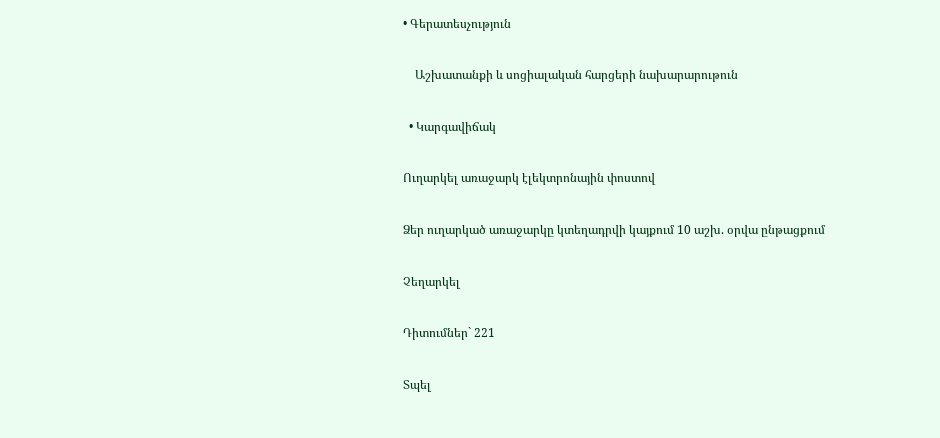• Գերատեսչություն

    Աշխատանքի և սոցիալական հարցերի նախարարութուն

  • Կարգավիճակ

Ուղարկել առաջարկ էլեկտրոնային փոստով

Ձեր ուղարկած առաջարկը կտեղադրվի կայքում 10 աշխ. օրվա ընթացքում

Չեղարկել

Դիտումներ` 221

Տպել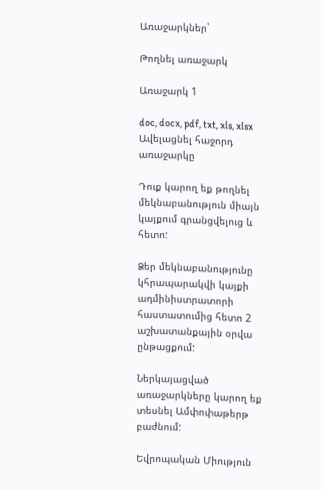Առաջարկներ`

Թողնել առաջարկ

Առաջարկ 1

doc, docx, pdf, txt, xls, xlsx
Ավելացնել հաջորդ առաջարկը

Դուք կարող եք թողնել մեկնաբանություն միայն կայքում գրանցվելուց և հետո:

Ձեր մեկնաբանությունը կհրապարակվի կայքի ադմինիստրատորի հաստատումից հետո 2 աշխատանքային օրվա ընթացքում:

Ներկայացված առաջարկները կարող եք տեսնել Ամփոփաթերթ բաժնում:

Եվրոպական Միություն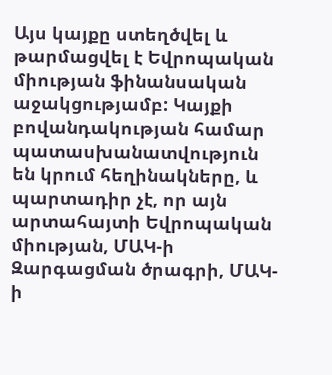Այս կայքը ստեղծվել և թարմացվել է Եվրոպական միության ֆինանսական աջակցությամբ: Կայքի բովանդակության համար պատասխանատվություն են կրում հեղինակները, և պարտադիր չէ, որ այն արտահայտի Եվրոպական միության, ՄԱԿ-ի Զարգացման ծրագրի, ՄԱԿ-ի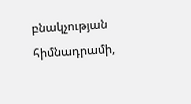բնակչության հիմնադրամի,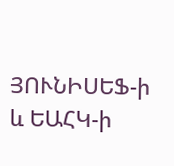ՅՈՒՆԻՍԵՖ-ի և ԵԱՀԿ-ի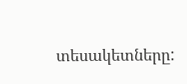տեսակետները: